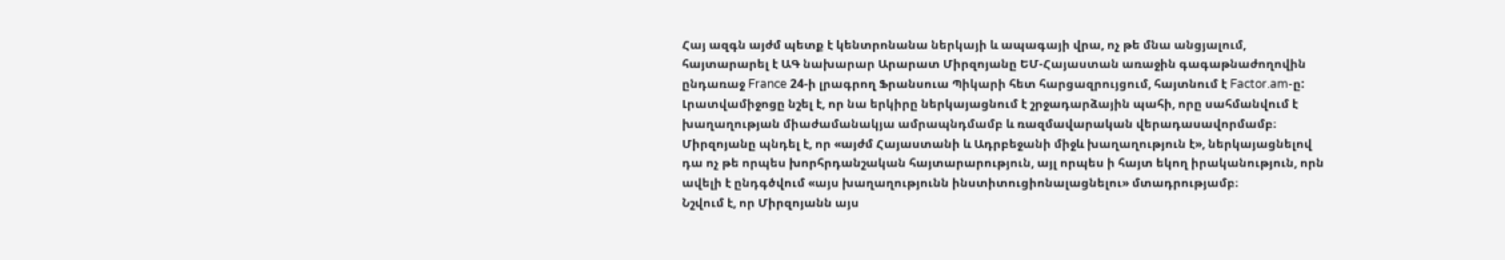Հայ ազգն այժմ պետք է կենտրոնանա ներկայի և ապագայի վրա, ոչ թե մնա անցյալում, հայտարարել է ԱԳ նախարար Արարատ Միրզոյանը ԵՄ-Հայաստան առաջին գագաթնաժողովին ընդառաջ France 24-ի լրագրող Ֆրանսուա Պիկարի հետ հարցազրույցում, հայտնում է Factor.am-ը:
Լրատվամիջոցը նշել է, որ նա երկիրը ներկայացնում է շրջադարձային պահի, որը սահմանվում է խաղաղության միաժամանակյա ամրապնդմամբ և ռազմավարական վերադասավորմամբ։ Միրզոյանը պնդել է, որ «այժմ Հայաստանի և Ադրբեջանի միջև խաղաղություն է», ներկայացնելով դա ոչ թե որպես խորհրդանշական հայտարարություն, այլ որպես ի հայտ եկող իրականություն, որն ավելի է ընդգծվում «այս խաղաղությունն ինստիտուցիոնալացնելու» մտադրությամբ։
Նշվում է, որ Միրզոյանն այս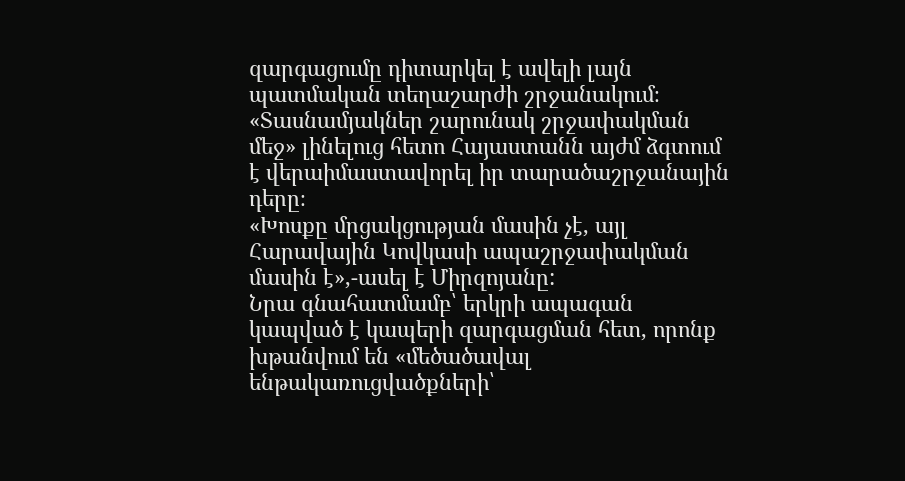զարգացումը դիտարկել է ավելի լայն պատմական տեղաշարժի շրջանակում։
«Տասնամյակներ շարունակ շրջափակման մեջ» լինելուց հետո Հայաստանն այժմ ձգտում է վերաիմաստավորել իր տարածաշրջանային դերը։
«Խոսքը մրցակցության մասին չէ, այլ Հարավային Կովկասի ապաշրջափակման մասին է»,-ասել է Միրզոյանը:
Նրա գնահատմամբ՝ երկրի ապագան կապված է կապերի զարգացման հետ, որոնք խթանվում են «մեծածավալ ենթակառուցվածքների՝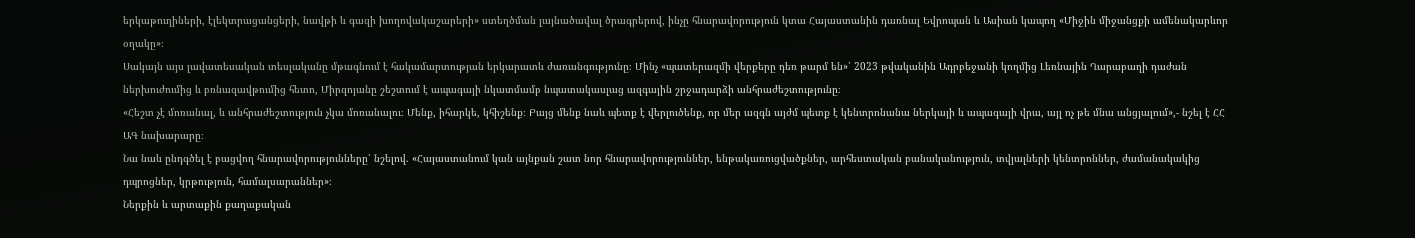երկաթուղիների, էլեկտրացանցերի, նավթի և գազի խողովակաշարերի» ստեղծման լայնածավալ ծրագրերով, ինչը հնարավորություն կտա Հայաստանին դառնալ Եվրոպան և Ասիան կապող «Միջին միջանցքի ամենակարևոր օղակը»։
Սակայն այս լավատեսական տեսլականը մթագնում է հակամարտության երկարատև ժառանգությունը։ Մինչ «պատերազմի վերքերը դեռ թարմ են»՝ 2023 թվականին Ադրբեջանի կողմից Լեռնային Ղարաբաղի դաժան ներխուժումից և բռնազավթումից հետո, Միրզոյանը շեշտում է ապագայի նկատմամբ նպատակասլաց ազգային շրջադարձի անհրաժեշտությունը։
«Հեշտ չէ մոռանալ, և անհրաժեշտություն չկա մոռանալու։ Մենք, իհարկե, կհիշենք։ Բայց մենք նաև պետք է վերլուծենք, որ մեր ազգն այժմ պետք է կենտրոնանա ներկայի և ապագայի վրա, այլ ոչ թե մնա անցյալում»,- նշել է ՀՀ ԱԳ նախարարը։
Նա նաև ընդգծել է բացվող հնարավորությունները՝ նշելով. «Հայաստանում կան այնքան շատ նոր հնարավորություններ, ենթակառուցվածքներ, արհեստական բանականություն, տվյալների կենտրոններ, ժամանակակից դպրոցներ, կրթություն, համալսարաններ»։
Ներքին և արտաքին քաղաքական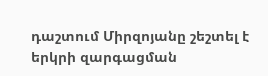դաշտում Միրզոյանը շեշտել է երկրի զարգացման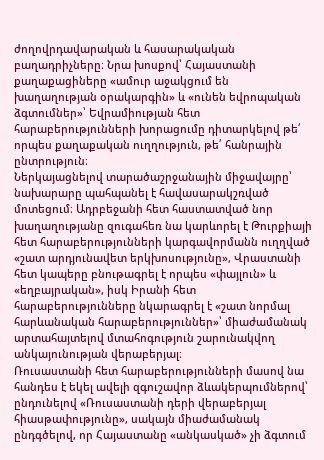ժողովրդավարական և հասարակական բաղադրիչները։ Նրա խոսքով՝ Հայաստանի քաղաքացիները «ամուր աջակցում են խաղաղության օրակարգին» և «ունեն եվրոպական ձգտումներ»՝ Եվրամիության հետ հարաբերությունների խորացումը դիտարկելով թե՛ որպես քաղաքական ուղղություն, թե՛ հանրային ընտրություն։
Ներկայացնելով տարածաշրջանային միջավայրը՝ նախարարը պահպանել է հավասարակշռված մոտեցում։ Ադրբեջանի հետ հաստատված նոր խաղաղությանը զուգահեռ նա կարևորել է Թուրքիայի հետ հարաբերությունների կարգավորմանն ուղղված «շատ արդյունավետ երկխոսությունը», Վրաստանի հետ կապերը բնութագրել է որպես «փայլուն» և «եղբայրական», իսկ Իրանի հետ հարաբերությունները նկարագրել է «շատ նորմալ հարևանական հարաբերություններ»՝ միաժամանակ արտահայտելով մտահոգություն շարունակվող անկայունության վերաբերյալ։
Ռուսաստանի հետ հարաբերությունների մասով նա հանդես է եկել ավելի զգուշավոր ձևակերպումներով՝ ընդունելով «Ռուսաստանի դերի վերաբերյալ հիասթափությունը», սակայն միաժամանակ ընդգծելով, որ Հայաստանը «անկասկած» չի ձգտում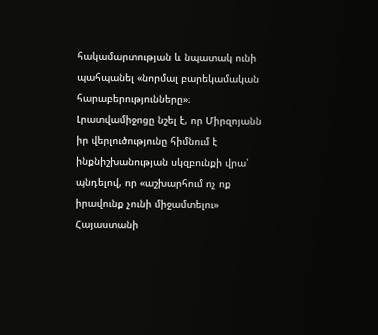հակամարտության և նպատակ ունի պահպանել «նորմալ բարեկամական հարաբերությունները»։
Լրատվամիջոցը նշել է, որ Միրզոյանն իր վերլուծությունը հիմնում է ինքնիշխանության սկզբունքի վրա՝ պնդելով, որ «աշխարհում ոչ ոք իրավունք չունի միջամտելու» Հայաստանի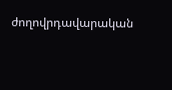ժողովրդավարական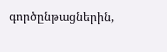գործընթացներին,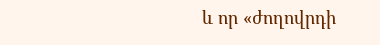և որ «ժողովրդի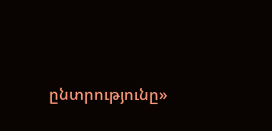ընտրությունը»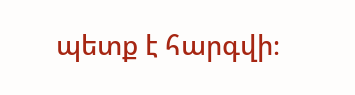պետք է հարգվի։